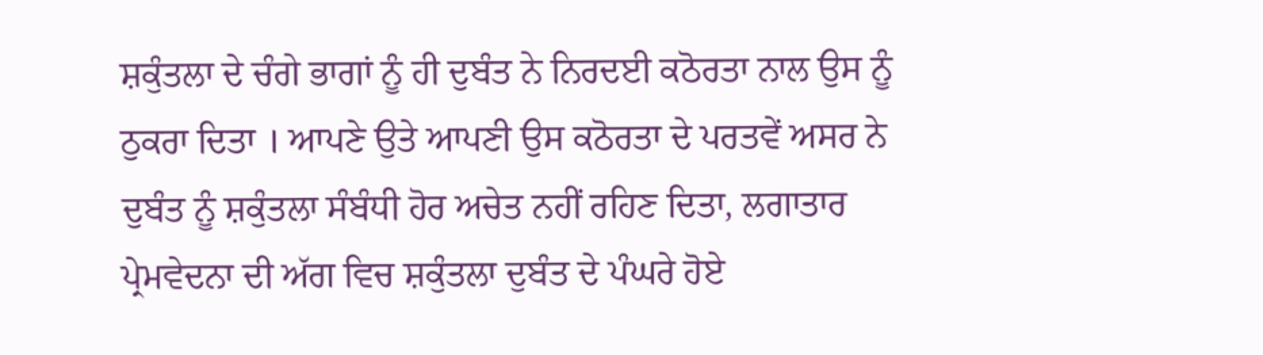ਸ਼ਕੁੰਤਲਾ ਦੇ ਚੰਗੇ ਭਾਗਾਂ ਨੂੰ ਹੀ ਦੁਬੰਤ ਨੇ ਨਿਰਦਈ ਕਠੋਰਤਾ ਨਾਲ ਉਸ ਨੂੰ ਠੁਕਰਾ ਦਿਤਾ । ਆਪਣੇ ਉਤੇ ਆਪਣੀ ਉਸ ਕਠੋਰਤਾ ਦੇ ਪਰਤਵੇਂ ਅਸਰ ਨੇ ਦੁਬੰਤ ਨੂੰ ਸ਼ਕੁੰਤਲਾ ਸੰਬੰਧੀ ਹੋਰ ਅਚੇਤ ਨਹੀਂ ਰਹਿਣ ਦਿਤਾ, ਲਗਾਤਾਰ ਪ੍ਰੇਮਵੇਦਨਾ ਦੀ ਅੱਗ ਵਿਚ ਸ਼ਕੁੰਤਲਾ ਦੁਬੰਤ ਦੇ ਪੰਘਰੇ ਹੋਏ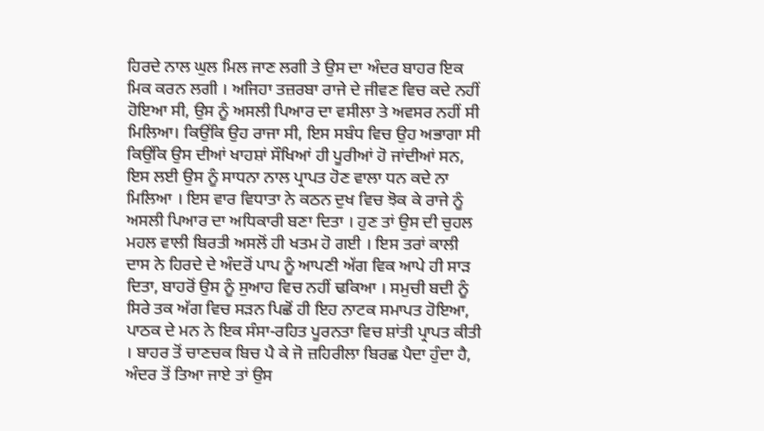ਹਿਰਦੇ ਨਾਲ ਘੁਲ ਮਿਲ ਜਾਣ ਲਗੀ ਤੇ ਉਸ ਦਾ ਅੰਦਰ ਬਾਹਰ ਇਕ ਮਿਕ ਕਰਨ ਲਗੀ । ਅਜਿਹਾ ਤਜ਼ਰਬਾ ਰਾਜੇ ਦੇ ਜੀਵਣ ਵਿਚ ਕਦੇ ਨਹੀਂ ਹੋਇਆ ਸੀ, ਉਸ ਨੂੰ ਅਸਲੀ ਪਿਆਰ ਦਾ ਵਸੀਲਾ ਤੇ ਅਵਸਰ ਨਹੀਂ ਸੀ ਮਿਲਿਆ। ਕਿਉਂਕਿ ਉਹ ਰਾਜਾ ਸੀ, ਇਸ ਸਬੰਧ ਵਿਚ ਉਹ ਅਭਾਗਾ ਸੀ ਕਿਉਂਕਿ ਉਸ ਦੀਆਂ ਖਾਹਸ਼ਾਂ ਸੌਖਿਆਂ ਹੀ ਪੂਰੀਆਂ ਹੋ ਜਾਂਦੀਆਂ ਸਨ, ਇਸ ਲਈ ਉਸ ਨੂੰ ਸਾਧਨਾ ਨਾਲ ਪ੍ਰਾਪਤ ਹੋਣ ਵਾਲਾ ਧਨ ਕਦੇ ਨਾ ਮਿਲਿਆ । ਇਸ ਵਾਰ ਵਿਧਾਤਾ ਨੇ ਕਠਨ ਦੁਖ ਵਿਚ ਝੋਕ ਕੇ ਰਾਜੇ ਨੂੰ ਅਸਲੀ ਪਿਆਰ ਦਾ ਅਧਿਕਾਰੀ ਬਣਾ ਦਿਤਾ । ਹੁਣ ਤਾਂ ਉਸ ਦੀ ਚੁਹਲ ਮਹਲ ਵਾਲੀ ਬਿਰਤੀ ਅਸਲੋਂ ਹੀ ਖਤਮ ਹੋ ਗਈ । ਇਸ ਤਰਾਂ ਕਾਲੀ ਦਾਸ ਨੇ ਹਿਰਦੇ ਦੇ ਅੰਦਰੋਂ ਪਾਪ ਨੂੰ ਆਪਣੀ ਅੱਗ ਵਿਕ ਆਪੇ ਹੀ ਸਾੜ ਦਿਤਾ, ਬਾਹਰੋਂ ਉਸ ਨੂੰ ਸੁਆਹ ਵਿਚ ਨਹੀਂ ਢਕਿਆ । ਸਮੁਚੀ ਬਦੀ ਨੂੰ ਸਿਰੇ ਤਕ ਅੱਗ ਵਿਚ ਸੜਨ ਪਿਛੋਂ ਹੀ ਇਹ ਨਾਟਕ ਸਮਾਪਤ ਹੋਇਆ, ਪਾਠਕ ਦੇ ਮਨ ਨੇ ਇਕ ਸੰਸਾ-ਰਹਿਤ ਪੂਰਨਤਾ ਵਿਚ ਸ਼ਾਂਤੀ ਪ੍ਰਾਪਤ ਕੀਤੀ । ਬਾਹਰ ਤੋਂ ਚਾਣਚਕ ਬਿਚ ਪੈ ਕੇ ਜੋ ਜ਼ਹਿਰੀਲਾ ਬਿਰਛ ਪੈਦਾ ਹੁੰਦਾ ਹੈ, ਅੰਦਰ ਤੋਂ ਤਿਆ ਜਾਏ ਤਾਂ ਉਸ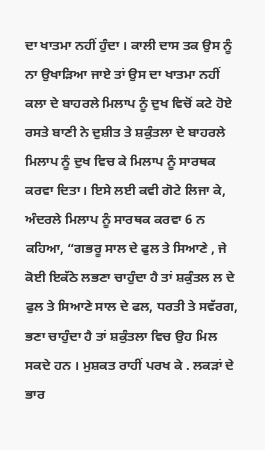ਦਾ ਖਾਤਮਾ ਨਹੀਂ ਹੁੰਦਾ । ਕਾਲੀ ਦਾਸ ਤਕ ਉਸ ਨੂੰ ਨਾ ਉਖਾੜਿਆ ਜਾਏ ਤਾਂ ਉਸ ਦਾ ਖਾਤਮਾ ਨਹੀਂ ਕਲਾ ਦੇ ਬਾਹਰਲੇ ਮਿਲਾਪ ਨੂੰ ਦੁਖ ਵਿਚੋਂ ਕਟੇ ਹੋਏ ਰਸਤੇ ਬਾਣੀ ਨੇ ਦੁਸ਼ੀਤ ਤੇ ਸ਼ਕੁੰਤਲਾ ਦੇ ਬਾਹਰਲੇ ਮਿਲਾਪ ਨੂੰ ਦੁਖ ਵਿਚ ਕੇ ਮਿਲਾਪ ਨੂੰ ਸਾਰਥਕ ਕਰਵਾ ਦਿਤਾ। ਇਸੇ ਲਈ ਕਵੀ ਗੋਟੇ ਲਿਜਾ ਕੇ, ਅੰਦਰਲੇ ਮਿਲਾਪ ਨੂੰ ਸਾਰਥਕ ਕਰਵਾ 6 ਨ ਕਹਿਆ, “ਗਭਰੂ ਸਾਲ ਦੇ ਫੁਲ ਤੇ ਸਿਆਣੇ , ਜੇ ਕੋਈ ਇਕੱਠੇ ਲਭਣਾ ਚਾਹੁੰਦਾ ਹੈ ਤਾਂ ਸ਼ਕੁੰਤਲ ਲ ਦੇ ਫੁਲ ਤੇ ਸਿਆਣੇ ਸਾਲ ਦੇ ਫਲ, ਧਰਤੀ ਤੇ ਸਵੱਰਗ, ਭਣਾ ਚਾਹੁੰਦਾ ਹੈ ਤਾਂ ਸ਼ਕੁੰਤਲਾ ਵਿਚ ਉਹ ਮਿਲ ਸਕਦੇ ਹਨ । ਮੁਸ਼ਕਤ ਰਾਹੀਂ ਪਰਖ ਕੇ . ਲਕੜਾਂ ਦੇ ਭਾਰ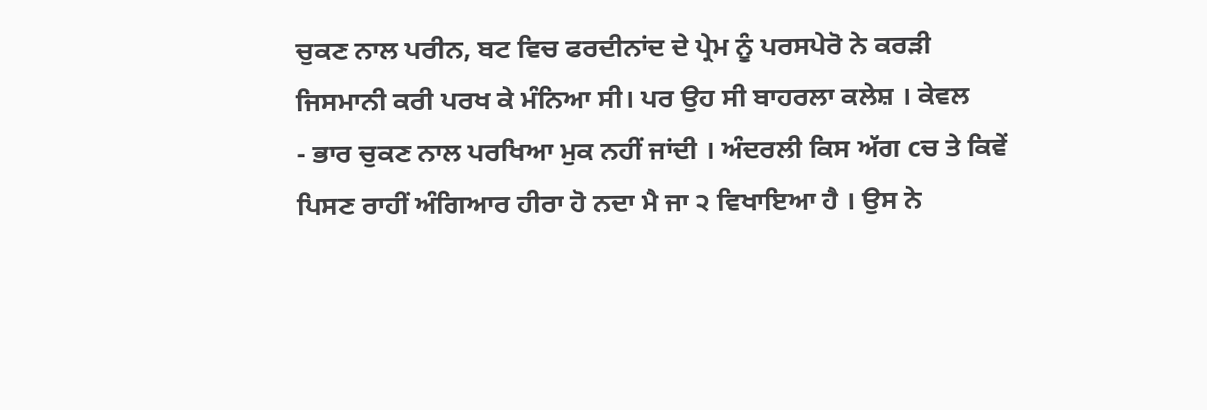ਚੁਕਣ ਨਾਲ ਪਰੀਨ, ਬਟ ਵਿਚ ਫਰਦੀਨਾਂਦ ਦੇ ਪ੍ਰੇਮ ਨੂੰ ਪਰਸਪੇਰੋ ਨੇ ਕਰੜੀ ਜਿਸਮਾਨੀ ਕਰੀ ਪਰਖ ਕੇ ਮੰਨਿਆ ਸੀ। ਪਰ ਉਹ ਸੀ ਬਾਹਰਲਾ ਕਲੇਸ਼ । ਕੇਵਲ
- ਭਾਰ ਚੁਕਣ ਨਾਲ ਪਰਖਿਆ ਮੁਕ ਨਹੀਂ ਜਾਂਦੀ । ਅੰਦਰਲੀ ਕਿਸ ਅੱਗ cਚ ਤੇ ਕਿਵੇਂ ਪਿਸਣ ਰਾਹੀਂ ਅੰਗਿਆਰ ਹੀਰਾ ਹੋ ਨਦਾ ਮੈ ਜਾ ੨ ਵਿਖਾਇਆ ਹੈ । ਉਸ ਨੇ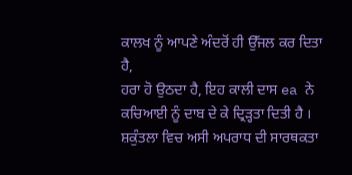ਕਾਲਖ ਨੂੰ ਆਪਣੇ ਅੰਦਰੋਂ ਹੀ ਉੱਜਲ ਕਰ ਦਿਤਾ ਹੈ,
ਹਰਾ ਹੋ ਉਠਦਾ ਹੈ, ਇਹ ਕਾਲੀ ਦਾਸ ea ਨੇ ਕਚਿਆਈ ਨੂੰ ਦਾਬ ਦੇ ਕੇ ਦ੍ਰਿੜ੍ਹਤਾ ਦਿਤੀ ਹੈ । ਸ਼ਕੁੰਤਲਾ ਵਿਚ ਅਸੀ ਅਪਰਾਧ ਦੀ ਸਾਰਥਕਤਾ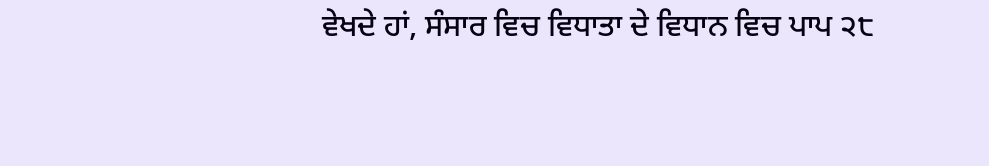ਵੇਖਦੇ ਹਾਂ, ਸੰਸਾਰ ਵਿਚ ਵਿਧਾਤਾ ਦੇ ਵਿਧਾਨ ਵਿਚ ਪਾਪ ੨੮